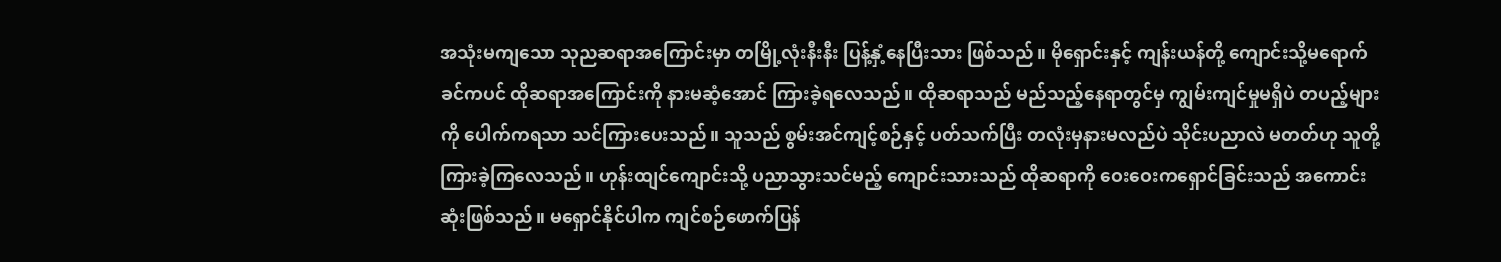အသုံးမကျသော သုညဆရာအကြောင်းမှာ တမြို့လုံးနီးနီး ပြန့်နှံ့နေပြီးသား ဖြစ်သည်။ မိုရှောင်းနှင့် ကျန်းယန်တို့ ကျောင်းသို့မရောက်ခင်ကပင် ထိုဆရာအကြောင်းကို နားမဆံ့အောင် ကြားခဲ့ရလေသည်။ ထိုဆရာသည် မည်သည့်နေရာတွင်မှ ကျွမ်းကျင်မှုမရှိပဲ တပည့်များကို ပေါက်ကရသာ သင်ကြားပေးသည်။ သူသည် စွမ်းအင်ကျင့်စဉ်နှင့် ပတ်သက်ပြီး တလုံးမှနားမလည်ပဲ သိုင်းပညာလဲ မတတ်ဟု သူတို့ကြားခဲ့ကြလေသည်။ ဟုန်းထျင်ကျောင်းသို့ ပညာသွားသင်မည့် ကျောင်းသားသည် ထိုဆရာကို ဝေးဝေးကရှောင်ခြင်းသည် အကောင်းဆုံးဖြစ်သည်။ မရှောင်နိုင်ပါက ကျင်စဉ်ဖောက်ပြန်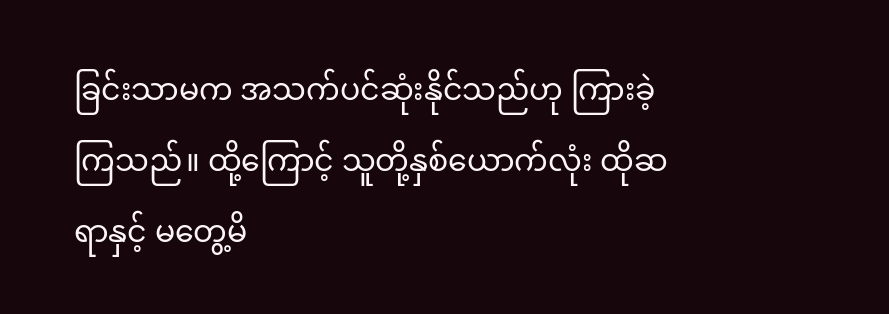ခြင်းသာမက အသက်ပင်ဆုံးနိုင်သည်ဟု ကြားခဲ့ကြသည်။ ထို့ကြောင့် သူတို့နှစ်ယောက်လုံး ထိုဆရာနှင့် မတွေ့မိ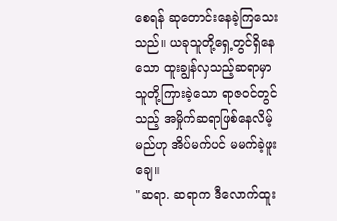စေရန် ဆုတောင်းနေခဲ့ကြသေးသည်။ ယခုသူတို့ရှေ့တွင်ရှိနေသော ထူးချွန်လှသည့်ဆရာမှာ သူတို့ကြားခဲ့သော ရာဇဝင်တွင်သည့် အမှိုက်ဆရာဖြစ်နေလိမ့်မည်ဟု အိပ်မက်ပင် မမက်ခဲ့ဖူးချေ။
"ဆရာ. ဆရာက ဒီလောက်ထူး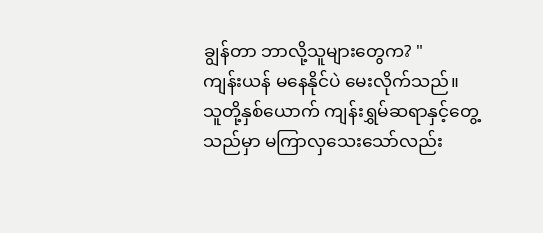ချွန်တာ ဘာလို့သူများတွေက? "
ကျန်းယန် မနေနိုင်ပဲ မေးလိုက်သည်။ သူတို့နှစ်ယောက် ကျန်းရွှမ်ဆရာနှင့်တွေ့သည်မှာ မကြာလှသေးသော်လည်း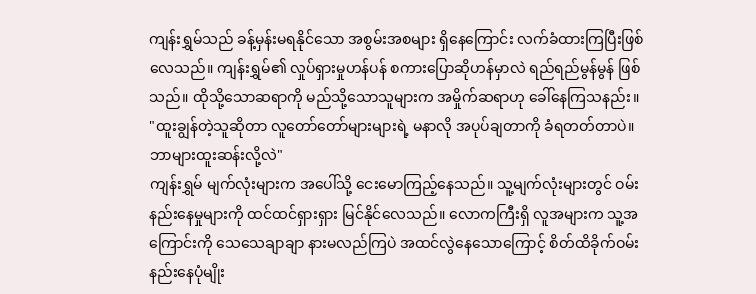ကျန်းရွှမ်သည် ခန့်မှန်းမရနိုင်သော အစွမ်းအစများ ရှိနေကြောင်း လက်ခံထားကြပြီးဖြစ်လေသည်။ ကျန်းရွှမ်၏ လှုပ်ရှားမှုဟန်ပန် စကားပြောဆိုဟန်မှာလဲ ရည်ရည်မွန်မွန် ဖြစ်သည်။ ထိုသို့သောဆရာကို မည်သို့သောသူများက အမှိုက်ဆရာဟု ခေါ်နေကြသနည်း။
"ထူးချွန်တဲ့သူဆိုတာ လူတော်တော်များများရဲ့ မနာလို အပုပ်ချတာကို ခံရတတ်တာပဲ။ ဘာများထူးဆန်းလို့လဲ"
ကျန်းရွှမ် မျက်လုံးများက အပေါ်သို့ ငေးမောကြည့်နေသည်။ သူ့မျက်လုံးများတွင် ဝမ်းနည်းနေမှုများကို ထင်ထင်ရှားရှား မြင်နိုင်လေသည်။ လောကကြီးရှိ လူအများက သူ့အကြောင်းကို သေသေချာချာ နားမလည်ကြပဲ အထင်လွဲနေသောကြောင့် စိတ်ထိခိုက်ဝမ်းနည်းနေပုံမျိုး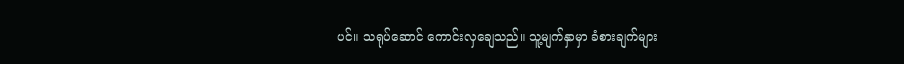ပင်။ သရုပ်ဆောင် ကောင်းလှချေသည်။ သူ့မျက်နှာမှာ ခံစားချက်များ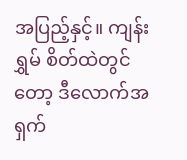အပြည့်နှင့်။ ကျန်းရွှမ် စိတ်ထဲတွင်တော့ ဒီလောက်အရှက်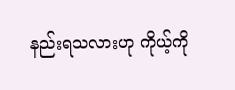နည်းရသလားဟု ကိုယ့်ကို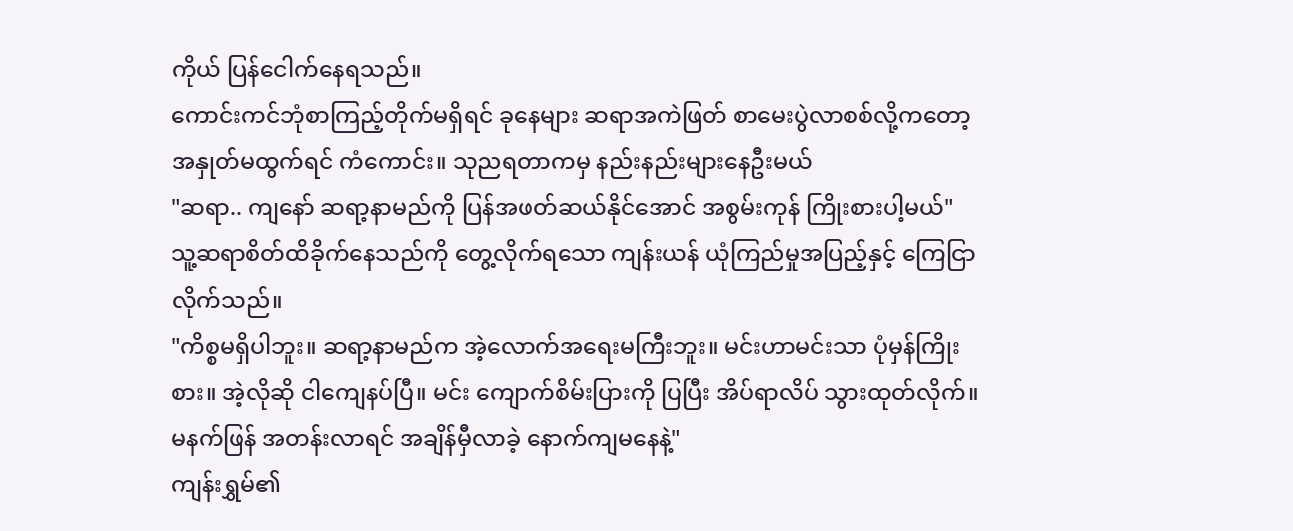ကိုယ် ပြန်ငေါက်နေရသည်။
ကောင်းကင်ဘုံစာကြည့်တိုက်မရှိရင် ခုနေများ ဆရာအကဲဖြတ် စာမေးပွဲလာစစ်လို့ကတော့ အနှုတ်မထွက်ရင် ကံကောင်း။ သုညရတာကမှ နည်းနည်းများနေဦးမယ်
"ဆရာ.. ကျနော် ဆရာ့နာမည်ကို ပြန်အဖတ်ဆယ်နိုင်အောင် အစွမ်းကုန် ကြိုးစားပါ့မယ်"
သူ့ဆရာစိတ်ထိခိုက်နေသည်ကို တွေ့လိုက်ရသော ကျန်းယန် ယုံကြည်မှုအပြည့်နှင့် ကြေငြာလိုက်သည်။
"ကိစ္စမရှိပါဘူး။ ဆရာ့နာမည်က အဲ့လောက်အရေးမကြီးဘူး။ မင်းဟာမင်းသာ ပုံမှန်ကြိုးစား။ အဲ့လိုဆို ငါကျေနပ်ပြီ။ မင်း ကျောက်စိမ်းပြားကို ပြပြီး အိပ်ရာလိပ် သွားထုတ်လိုက်။ မနက်ဖြန် အတန်းလာရင် အချိန်မှီလာခဲ့ နောက်ကျမနေနဲ့"
ကျန်းရွှမ်၏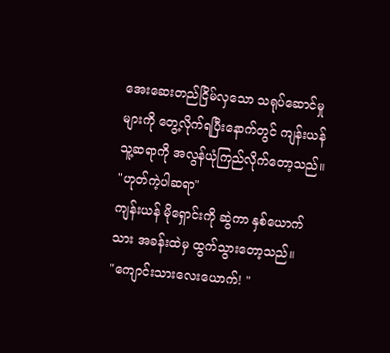အေးဆေးတည်ငြိမ်လှသော သရုပ်ဆောင်မှုများကို တွေ့လိုက်ရပြီးနောက်တွင် ကျန်းယန် သူ့ဆရာကို အလွန်ယုံကြည်လိုက်တော့သည်။
"ဟုတ်ကဲ့ပါဆရာ"
ကျန်းယန် မိုရှောင်းကို ဆွဲကာ နှစ်ယောက်သား အခန်းထဲမှ ထွက်သွားတော့သည်။
"ကျောင်းသားလေးယောက်! "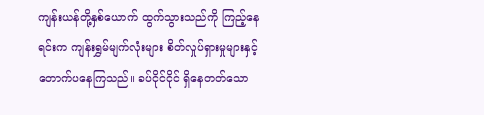ကျန်းယန်တို့နှစ်ယောက် ထွက်သွားသည်ကို ကြည့်နေရင်းက ကျန်းရွှမ်မျက်လုံးများ စိတ်လှုပ်ရှားမှုများနှင့် တောက်ပနေကြသည်။ ခပ်ငိုင်ငိုင် ရှိနေတတ်သော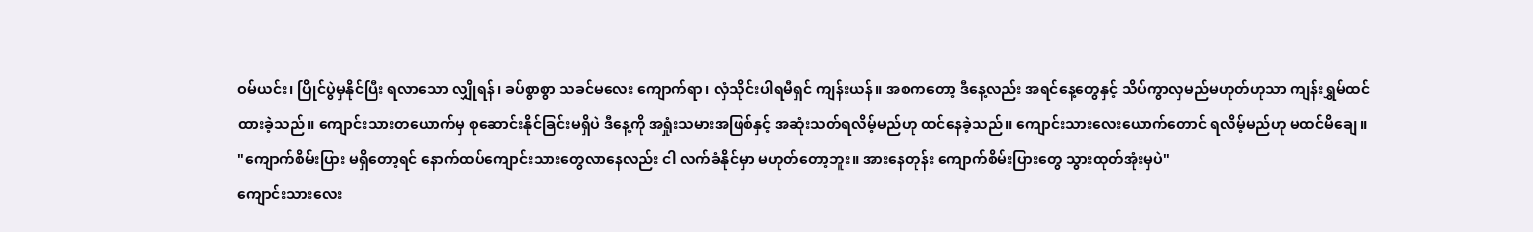ဝမ်ယင်း၊ ပြိုင်ပွဲမှနိုင်ပြီး ရလာသော လျှိုရန်၊ ခပ်စွာစွာ သခင်မလေး ကျောက်ရာ၊ လှံသိုင်းပါရမီရှင် ကျန်းယန်။ အစကတော့ ဒီနေ့လည်း အရင်နေ့တွေနှင့် သိပ်ကွာလှမည်မဟုတ်ဟုသာ ကျန်းရွှမ်ထင်ထားခဲ့သည်။ ကျောင်းသားတယောက်မှ စုဆောင်းနိုင်ခြင်းမရှိပဲ ဒီနေ့ကို အရှုံးသမားအဖြစ်နှင့် အဆုံးသတ်ရလိမ့်မည်ဟု ထင်နေခဲ့သည်။ ကျောင်းသားလေးယောက်တောင် ရလိမ့်မည်ဟု မထင်မိချေ။
"ကျောက်စိမ်းပြား မရှိတော့ရင် နောက်ထပ်ကျောင်းသားတွေလာနေလည်း ငါ လက်ခံနိုင်မှာ မဟုတ်တော့ဘူး။ အားနေတုန်း ကျောက်စိမ်းပြားတွေ သွားထုတ်အုံးမှပဲ"
ကျောင်းသားလေး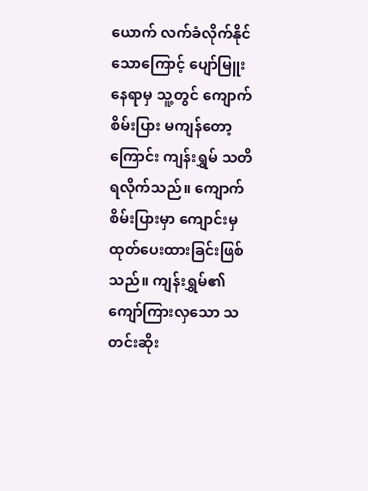ယောက် လက်ခံလိုက်နိုင်သောကြောင့် ပျော်မြူးနေရာမှ သူ့တွင် ကျောက်စိမ်းပြား မကျန်တော့ကြောင်း ကျန်းရွှမ် သတိရလိုက်သည်။ ကျောက်စိမ်းပြားမှာ ကျောင်းမှထုတ်ပေးထားခြင်းဖြစ်သည်။ ကျန်းရွှမ်၏ကျော်ကြားလှသော သတင်းဆိုး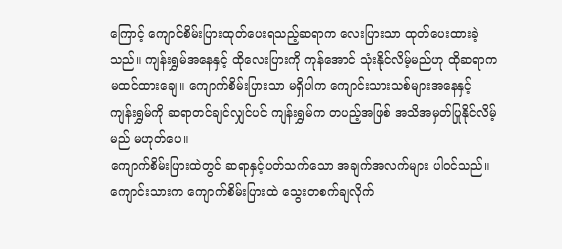ကြောင့် ကျောင်စိမ်းပြားထုတ်ပေးရသည့်ဆရာက လေးပြားသာ ထုတ်ပေးထားခဲ့သည်။ ကျန်းရွှမ်အနေနှင့် ထိုလေးပြားကို ကုန်အောင် သုံးနိုင်လိမ့်မည်ဟု ထိုဆရာက မထင်ထားချေ။ ကျောက်စိမ်းပြားသာ မရှိပါက ကျောင်းသားသစ်များအနေနှင့် ကျန်းရွှမ်ကို ဆရာတင်ချင်လျှင်ပင် ကျန်းရွှမ်က တပည့်အဖြစ် အသိအမှတ်ပြုနိုင်လိမ့်မည် မဟုတ်ပေ။
ကျောက်စိမ်းပြားထဲတွင် ဆရာနှင့်ပတ်သက်သော အချက်အလက်များ ပါဝင်သည်။ ကျောင်းသားက ကျောက်စိမ်းပြားထဲ သွေးတစက်ချလိုက်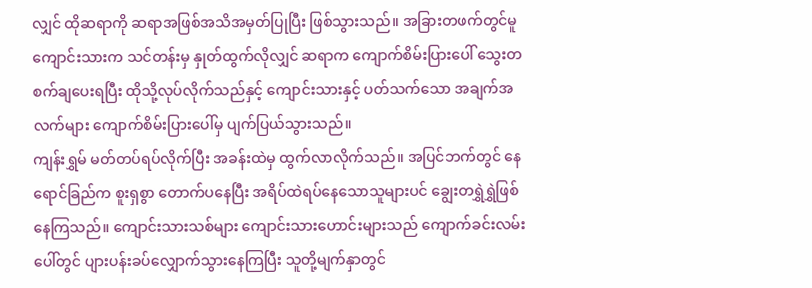လျှင် ထိုဆရာကို ဆရာအဖြစ်အသိအမှတ်ပြုပြီး ဖြစ်သွားသည်။ အခြားတဖက်တွင်မူ ကျောင်းသားက သင်တန်းမှ နှုတ်ထွက်လိုလျှင် ဆရာက ကျောက်စိမ်းပြားပေါ် သွေးတစက်ချပေးရပြီး ထိုသို့လုပ်လိုက်သည်နှင့် ကျောင်းသားနှင့် ပတ်သက်သော အချက်အလက်များ ကျောက်စိမ်းပြားပေါ်မှ ပျက်ပြယ်သွားသည်။
ကျန်းရွှမ် မတ်တပ်ရပ်လိုက်ပြီး အခန်းထဲမှ ထွက်လာလိုက်သည်။ အပြင်ဘက်တွင် နေရောင်ခြည်က စူးရှစွာ တောက်ပနေပြီး အရိပ်ထဲရပ်နေသောသူများပင် ချွေးတရွှဲရွှဲဖြစ်နေကြသည်။ ကျောင်းသားသစ်များ ကျောင်းသားဟောင်းများသည် ကျောက်ခင်းလမ်းပေါ်တွင် ပျားပန်းခပ်လျှောက်သွားနေကြပြီး သူတို့မျက်နှာတွင်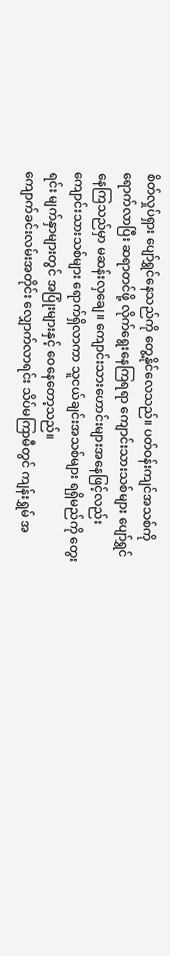စိတ်လှုပ်ရှား ပျော်ရွှင်နေသည်ကို တွေ့နိုင်လေသည်။ ပတ်ဝန်းကျင်အသစ်ကို ရောက်လာပြီး ဆရာတင်ဖို့ လိုက်ရွေးနေကြရရာ ကျောင်းသားသစ်များ ပျော်ရွှင်နေကြသည်မှာ မဆန်းလှချေ။ ကျောင်းသားဟောင်းများအနေဖြင့်လည်း ကျောင်းသားသစ်များ ရောက်ရှိလာကာ သူငယ်ချင်းအသစ်များ ရရှိမည်ကို တွေးရင်း မျက်နှာများတွင် အပြုံးများနှင့် ဝေနေတော့သည်။
ကျောက်ခင်းလမ်းအတိုင်း လျှောက်လာရင်း သိပ်မကြာမီတွင် ကျန်းရွှမ် အ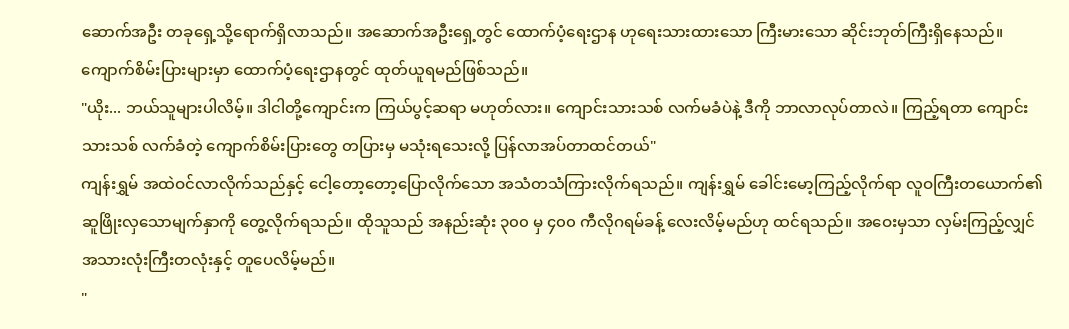ဆောက်အဦး တခုရှေ့သို့ရောက်ရှိလာသည်။ အဆောက်အဦးရှေ့တွင် ထောက်ပံ့ရေးဌာန ဟုရေးသားထားသော ကြီးမားသော ဆိုင်းဘုတ်ကြီးရှိနေသည်။ ကျောက်စိမ်းပြားများမှာ ထောက်ပံ့ရေးဌာနတွင် ထုတ်ယူရမည်ဖြစ်သည်။
"ယိုး... ဘယ်သူများပါလိမ့်။ ဒါငါတို့ကျောင်းက ကြယ်ပွင့်ဆရာ မဟုတ်လား။ ကျောင်းသားသစ် လက်မခံပဲနဲ့ ဒီကို ဘာလာလုပ်တာလဲ။ ကြည့်ရတာ ကျောင်းသားသစ် လက်ခံတဲ့ ကျောက်စိမ်းပြားတွေ တပြားမှ မသုံးရသေးလို့ ပြန်လာအပ်တာထင်တယ်"
ကျန်းရွှမ် အထဲဝင်လာလိုက်သည်နှင့် ငေါ့တော့တော့ပြောလိုက်သော အသံတသံကြားလိုက်ရသည်။ ကျန်းရွှမ် ခေါင်းမော့ကြည့်လိုက်ရာ လူဝကြီးတယောက်၏ ဆူဖြိုးလှသောမျက်နှာကို တွေ့လိုက်ရသည်။ ထိုသူသည် အနည်းဆုံး ၃၀၀ မှ ၄၀၀ ကီလိုဂရမ်ခန့် လေးလိမ့်မည်ဟု ထင်ရသည်။ အဝေးမှသာ လှမ်းကြည့်လျှင် အသားလုံးကြီးတလုံးနှင့် တူပေလိမ့်မည်။
"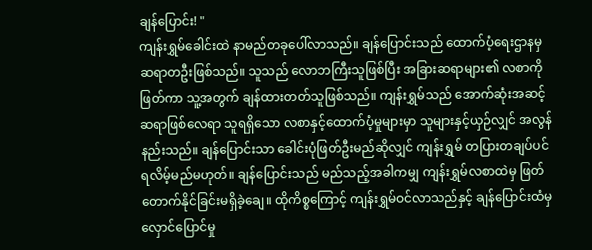ချန်ပြောင်း! "
ကျန်းရွှမ်ခေါင်းထဲ နာမည်တခုပေါ်လာသည်။ ချန်ပြောင်းသည် ထောက်ပံ့ရေးဌာနမှ ဆရာတဦးဖြစ်သည်။ သူသည် လောဘကြီးသူဖြစ်ပြီး အခြားဆရာများ၏ လစာကို ဖြတ်ကာ သူ့အတွက် ချန်ထားတတ်သူဖြစ်သည်။ ကျန်းရွှမ်သည် အောက်ဆုံးအဆင့် ဆရာဖြစ်လေရာ သူရရှိသော လစာနှင့်ထောက်ပံ့မှုများမှာ သူများနှင့်ယှဉ်လျှင် အလွန်နည်းသည်။ ချန်ပြောင်းသာ ခေါင်းပုံဖြတ်ဦးမည်ဆိုလျှင် ကျန်းရွှမ် တပြားတချပ်ပင် ရလိမ့်မည်မဟုတ်။ ချန်ပြောင်းသည် မည်သည့်အခါကမျှ ကျန်းရွှမ်လစာထဲမှ ဖြတ်တောက်နိုင်ခြင်းမရှိခဲ့ချေ။ ထိုကိစ္စကြောင့် ကျန်းရွှမ်ဝင်လာသည်နှင့် ချန်ပြောင်းထံမှ လှောင်ပြောင်မှု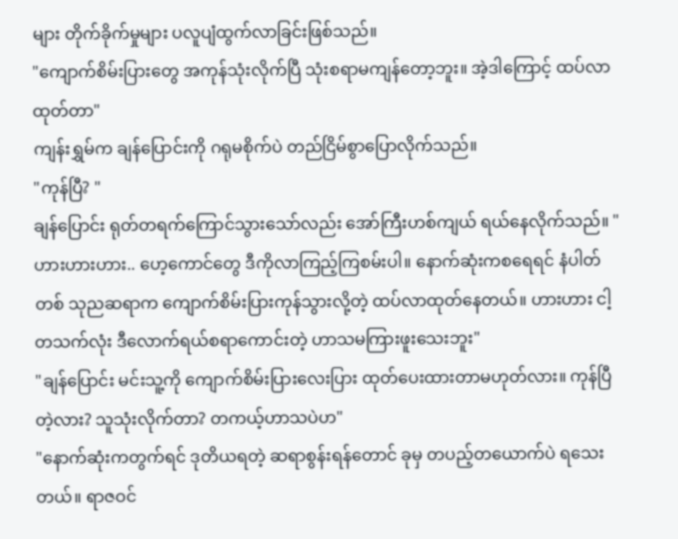များ တိုက်ခိုက်မှုများ ပလူပျံထွက်လာခြင်းဖြစ်သည်။
"ကျောက်စိမ်းပြားတွေ အကုန်သုံးလိုက်ပြီ သုံးစရာမကျန်တော့ဘူး။ အဲ့ဒါကြောင့် ထပ်လာထုတ်တာ"
ကျန်းရွှမ်က ချန်ပြောင်းကို ဂရုမစိုက်ပဲ တည်ငြိမ်စွာပြောလိုက်သည်။
"ကုန်ပြီ? "
ချန်ပြောင်း ရုတ်တရက်ကြောင်သွားသော်လည်း အော်ကြီးဟစ်ကျယ် ရယ်နေလိုက်သည်။ "ဟားဟားဟား.. ဟေ့ကောင်တွေ ဒီကိုလာကြည့်ကြစမ်းပါ။ နောက်ဆုံးကစရေရင် နံပါတ်တစ် သုညဆရာက ကျောက်စိမ်းပြားကုန်သွားလို့တဲ့ ထပ်လာထုတ်နေတယ်။ ဟားဟား ငါ့တသက်လုံး ဒီလောက်ရယ်စရာကောင်းတဲ့ ဟာသမကြားဖူးသေးဘူး"
"ချန်ပြောင်း မင်းသူ့ကို ကျောက်စိမ်းပြားလေးပြား ထုတ်ပေးထားတာမဟုတ်လား။ ကုန်ပြီတဲ့လား? သူသုံးလိုက်တာ? တကယ့်ဟာသပဲဟ"
"နောက်ဆုံးကတွက်ရင် ဒုတိယရတဲ့ ဆရာစွန်းရန်တောင် ခုမှ တပည့်တယောက်ပဲ ရသေးတယ်။ ရာဇဝင်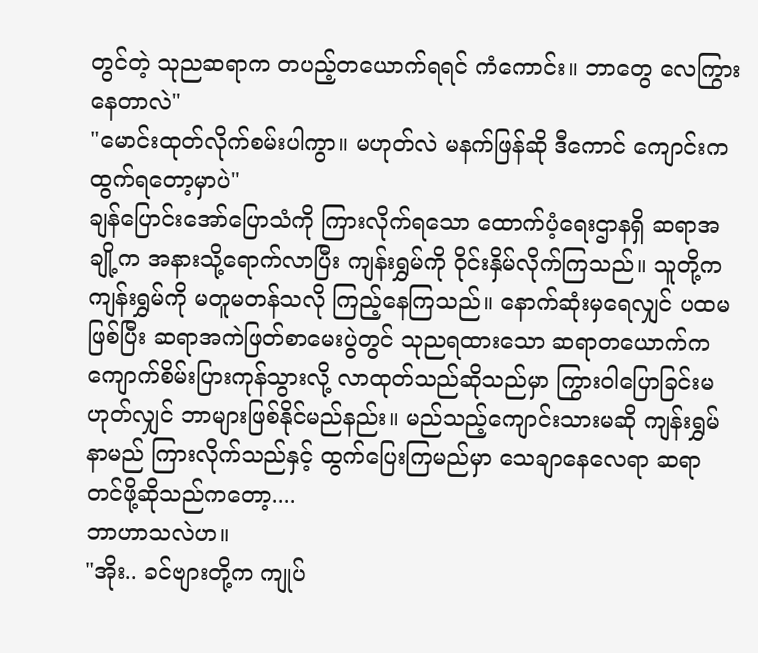တွင်တဲ့ သုညဆရာက တပည့်တယောက်ရရင် ကံကောင်း။ ဘာတွေ လေကြွားနေတာလဲ"
"မောင်းထုတ်လိုက်စမ်းပါကွာ။ မဟုတ်လဲ မနက်ဖြန်ဆို ဒီကောင် ကျောင်းကထွက်ရတော့မှာပဲ"
ချန်ပြောင်းအော်ပြောသံကို ကြားလိုက်ရသော ထောက်ပံ့ရေးဌာနရှိ ဆရာအချို့က အနားသို့ရောက်လာပြီး ကျန်းရွှမ်ကို ဝိုင်းနှိမ်လိုက်ကြသည်။ သူတို့က ကျန်းရွှမ်ကို မတူမတန်သလို ကြည့်နေကြသည်။ နောက်ဆုံးမှရေလျှင် ပထမဖြစ်ပြီး ဆရာအကဲဖြတ်စာမေးပွဲတွင် သုညရထားသော ဆရာတယောက်က ကျောက်စိမ်းပြားကုန်သွားလို့ လာထုတ်သည်ဆိုသည်မှာ ကြွားဝါပြောခြင်းမဟုတ်လျှင် ဘာများဖြစ်နိုင်မည်နည်း။ မည်သည့်ကျောင်းသားမဆို ကျန်းရွှမ်နာမည် ကြားလိုက်သည်နှင့် ထွက်ပြေးကြမည်မှာ သေချာနေလေရာ ဆရာတင်ဖို့ဆိုသည်ကတော့....
ဘာဟာသလဲဟ။
"အိုး.. ခင်ဗျားတို့က ကျုပ်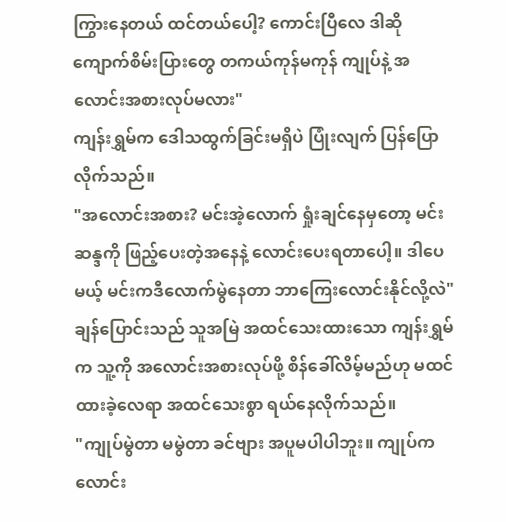ကြွားနေတယ် ထင်တယ်ပေါ့? ကောင်းပြီလေ ဒါဆို ကျောက်စိမ်းပြားတွေ တကယ်ကုန်မကုန် ကျုပ်နဲ့ အလောင်းအစားလုပ်မလား"
ကျန်းရွှမ်က ဒေါသထွက်ခြင်းမရှိပဲ ပြုံးလျက် ပြန်ပြောလိုက်သည်။
"အလောင်းအစား? မင်းအဲ့လောက် ရှုံးချင်နေမှတော့ မင်းဆန္ဒကို ဖြည့်ပေးတဲ့အနေနဲ့ လောင်းပေးရတာပေါ့။ ဒါပေမယ့် မင်းကဒီလောက်မွဲနေတာ ဘာကြေးလောင်းနိုင်လို့လဲ"
ချန်ပြောင်းသည် သူအမြဲ အထင်သေးထားသော ကျန်းရွှမ်က သူ့ကို အလောင်းအစားလုပ်ဖို့ စိန်ခေါ်လိမ့်မည်ဟု မထင်ထားခဲ့လေရာ အထင်သေးစွာ ရယ်နေလိုက်သည်။
"ကျုပ်မွဲတာ မမွဲတာ ခင်ဗျား အပူမပါပါဘူး။ ကျုပ်က လောင်း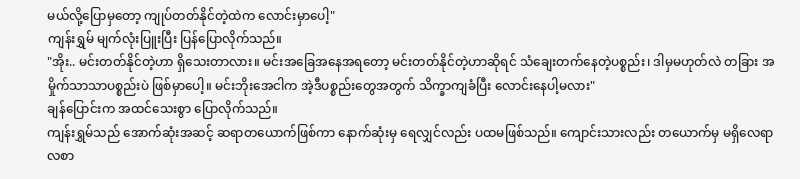မယ်လို့ပြောမှတော့ ကျုပ်တတ်နိုင်တဲ့ထဲက လောင်းမှာပေါ့"
ကျန်းရွှမ် မျက်လုံးပြူးပြီး ပြန်ပြောလိုက်သည်။
"အိုး.. မင်းတတ်နိုင်တဲ့ဟာ ရှိသေးတာလား။ မင်းအခြေအနေအရတော့ မင်းတတ်နိုင်တဲ့ဟာဆိုရင် သံချေးတက်နေတဲ့ပစ္စည်း၊ ဒါမှမဟုတ်လဲ တခြား အမှိုက်သာသာပစ္စည်းပဲ ဖြစ်မှာပေါ့။ မင်းဘိုးအေငါက အဲ့ဒီပစ္စည်းတွေအတွက် သိက္ခာကျခံပြီး လောင်းနေပါ့မလား"
ချန်ပြောင်းက အထင်သေးစွာ ပြောလိုက်သည်။
ကျန်းရွှမ်သည် အောက်ဆုံးအဆင့် ဆရာတယောက်ဖြစ်ကာ နောက်ဆုံးမှ ရေလျှင်လည်း ပထမဖြစ်သည်။ ကျောင်းသားလည်း တယောက်မှ မရှိလေရာ လစာ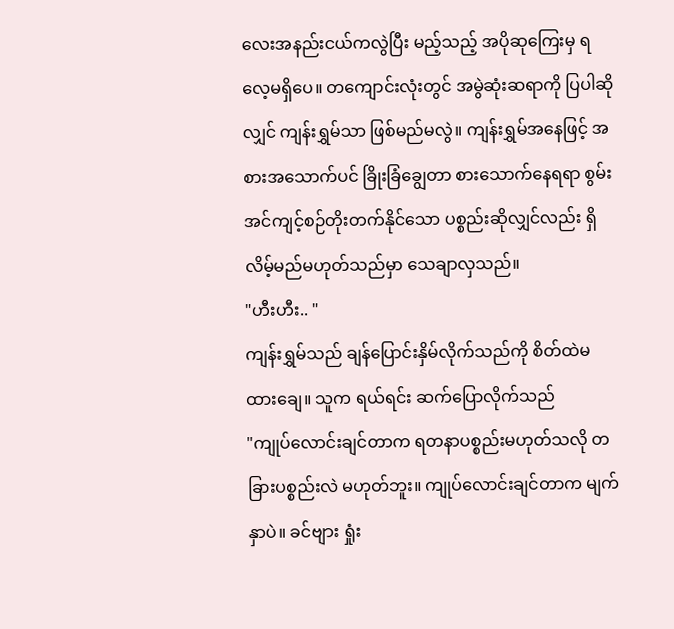လေးအနည်းငယ်ကလွဲပြီး မည့်သည့် အပိုဆုကြေးမှ ရလေ့မရှိပေ။ တကျောင်းလုံးတွင် အမွဲဆုံးဆရာကို ပြပါဆိုလျှင် ကျန်းရွှမ်သာ ဖြစ်မည်မလွဲ။ ကျန်းရွှမ်အနေဖြင့် အစားအသောက်ပင် ခြိုးခြံချွေတာ စားသောက်နေရရာ စွမ်းအင်ကျင့်စဉ်တိုးတက်နိုင်သော ပစ္စည်းဆိုလျှင်လည်း ရှိလိမ့်မည်မဟုတ်သည်မှာ သေချာလှသည်။
"ဟီးဟီး.. "
ကျန်းရွှမ်သည် ချန်ပြောင်းနှိမ်လိုက်သည်ကို စိတ်ထဲမထားချေ။ သူက ရယ်ရင်း ဆက်ပြောလိုက်သည်
"ကျုပ်လောင်းချင်တာက ရတနာပစ္စည်းမဟုတ်သလို တခြားပစ္စည်းလဲ မဟုတ်ဘူး။ ကျုပ်လောင်းချင်တာက မျက်နှာပဲ။ ခင်ဗျား ရှုံး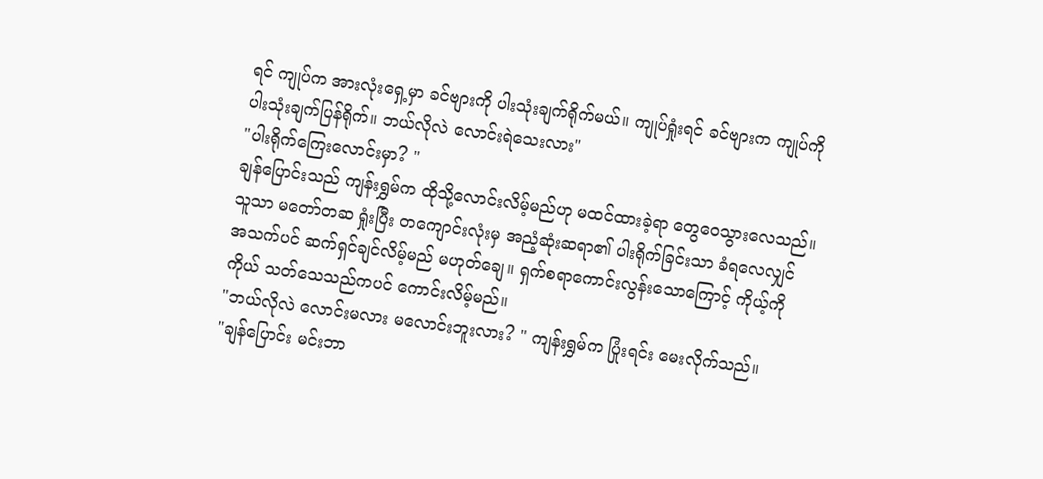ရင် ကျုပ်က အားလုံးရှေ့မှာ ခင်ဗျားကို ပါးသုံးချက်ရိုက်မယ်။ ကျုပ်ရှုံးရင် ခင်ဗျားက ကျုပ်ကို ပါးသုံးချက်ပြန်ရိုက်။ ဘယ်လိုလဲ လောင်းရဲသေးလား"
"ပါးရိုက်ကြေးလောင်းမှာ? "
ချန်ပြောင်းသည် ကျန်းရွှမ်က ထိုသို့လောင်းလိမ့်မည်ဟု မထင်ထားခဲ့ရာ တွေဝေသွားလေသည်။ သူသာ မတော်တဆ ရှုံးပြီး တကျောင်းလုံးမှ အညံ့ဆုံးဆရာ၏ ပါးရိုက်ခြင်းသာ ခံရလေလျှင် အသက်ပင် ဆက်ရှင်ချင်လိမ့်မည် မဟုတ်ချေ။ ရှက်စရာကောင်းလွန်းသောကြောင့် ကိုယ့်ကိုကိုယ် သတ်သေသည်ကပင် ကောင်းလိမ့်မည်။
"ဘယ်လိုလဲ လောင်းမလား မလောင်းဘူးလား? " ကျန်းရွှမ်က ပြုံးရင်း မေးလိုက်သည်။
"ချန်ပြောင်း မင်းဘာ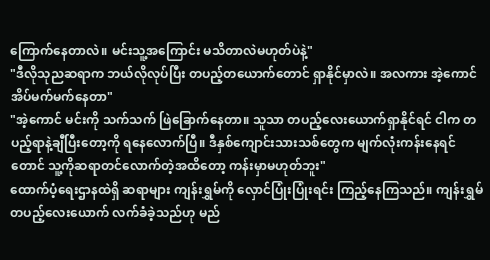ကြောက်နေတာလဲ။ မင်းသူ့အကြောင်း မသိတာလဲမဟုတ်ပဲနဲ့"
"ဒီလိုသုညဆရာက ဘယ်လိုလုပ်ပြီး တပည့်တယောက်တောင် ရှာနိုင်မှာလဲ။ အလကား အဲ့ကောင် အိပ်မက်မက်နေတာ"
"အဲ့ကောင် မင်းကို သက်သက် ဖြဲခြောက်နေတာ။ သူသာ တပည့်လေးယောက်ရှာနိုင်ရင် ငါက တပည့်ရာနဲ့ချီပြီးတော့ကို ရနေလောက်ပြီ။ ဒီနှစ်ကျောင်းသားသစ်တွေက မျက်လုံးကန်းနေရင်တောင် သူ့ကိုဆရာတင်လောက်တဲ့အထိတော့ ကန်းမှာမဟုတ်ဘူး"
ထောက်ပံ့ရေးဌာနထဲရှိ ဆရာများ ကျန်းရွှမ်ကို လှောင်ပြုံးပြုံးရင်း ကြည့်နေကြသည်။ ကျန်းရွှမ် တပည့်လေးယောက် လက်ခံခဲ့သည်ဟု မည်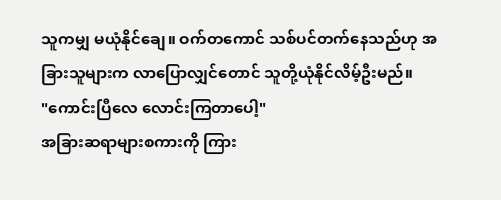သူကမျှ မယုံနိုင်ချေ။ ဝက်တကောင် သစ်ပင်တက်နေသည်ဟု အခြားသူများက လာပြောလျှင်တောင် သူတို့ယုံနိုင်လိမ့်ဦးမည်။
"ကောင်းပြီလေ လောင်းကြတာပေါ့"
အခြားဆရာများစကားကို ကြား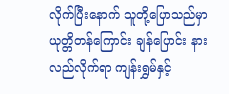လိုက်ပြီးနောက် သူတို့ပြောသည်မှာ ယုတ္တိတန်ကြောင်း ချန်ပြောင်း နားလည်လိုက်ရာ ကျန်းရွှမ်နှင့်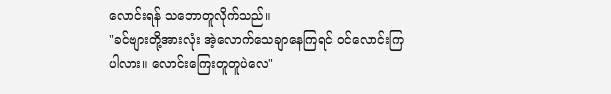လောင်းရန် သဘောတူလိုက်သည်။
"ခင်ဗျားတို့အားလုံး အဲ့လောက်သေချာနေကြရင် ဝင်လောင်းကြပါလား။ လောင်းကြေးတူတူပဲလေ"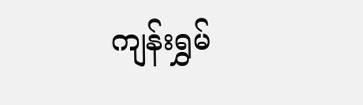ကျန်းရွှမ်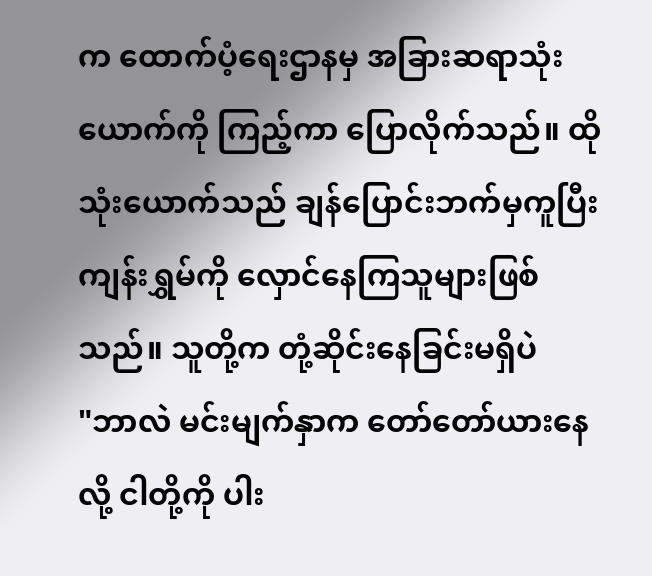က ထောက်ပံ့ရေးဌာနမှ အခြားဆရာသုံးယောက်ကို ကြည့်ကာ ပြောလိုက်သည်။ ထိုသုံးယောက်သည် ချန်ပြောင်းဘက်မှကူပြီး ကျန်းရွှမ်ကို လှောင်နေကြသူများဖြစ်သည်။ သူတို့က တုံ့ဆိုင်းနေခြင်းမရှိပဲ
"ဘာလဲ မင်းမျက်နှာက တော်တော်ယားနေလို့ ငါတို့ကို ပါး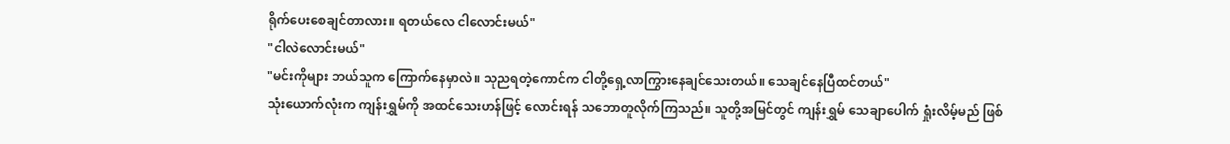ရိုက်ပေးစေချင်တာလား။ ရတယ်လေ ငါလောင်းမယ်"
"ငါလဲလောင်းမယ်"
"မင်းကိုများ ဘယ်သူက ကြောက်နေမှာလဲ။ သုညရတဲ့ကောင်က ငါတို့ရှေ့လာကြွားနေချင်သေးတယ်။ သေချင်နေပြီထင်တယ်"
သုံးယောက်လုံးက ကျန်းရွှမ်ကို အထင်သေးဟန်ဖြင့် လောင်းရန် သဘောတူလိုက်ကြသည်။ သူတို့အမြင်တွင် ကျန်းရွှမ် သေချာပေါက် ရှုံးလိမ့်မည် ဖြစ်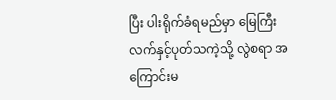ပြီး ပါးရိုက်ခံရမည်မှာ မြေကြီး လက်နှင့်ပုတ်သကဲ့သို့ လွဲစရာ အကြောင်းမ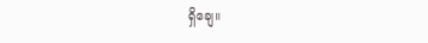ရှိချေ။